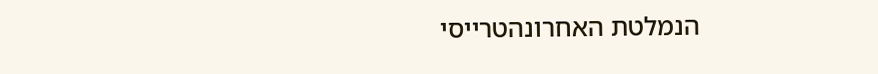הנמלטת האחרונהטרייסי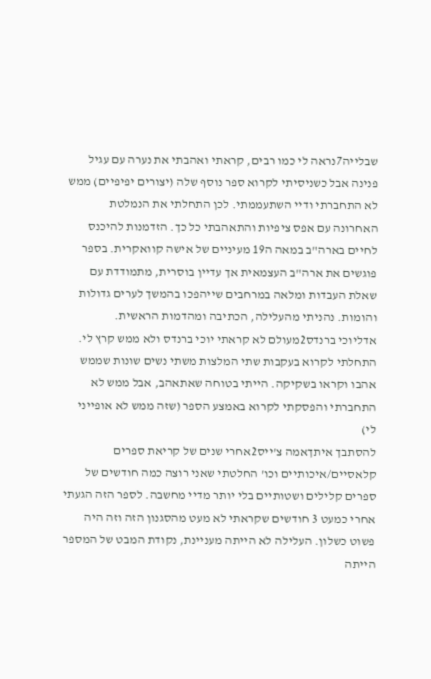שבלייה7נראה לי כמו רבים, קראתי ואהבתי את נערה עם עגיל פנינה אבל כשניסיתי לקרוא ספר נוסף שלה (יצורים יפיפיים) ממש לא התחברתי ודיי השתעממתי. לכן התחלתי את הנמלטת האחרונה עם אפס ציפיות והתאהבתי כל כך. הזדמנות להיכנס לחיים בארה"ב במאה ה19 מעיניים של אישה קוואקרית. בספר פוגשים את ארה"ב העצמאית אך עדיין בוסרית, מתמודדת עם שאלת העבדות ומלאה במרחבים שייהפכו בהמשך לערים גדולות והומות. נהניתי מהעלילה, הכתיבה ומהדמות הראשית.
אדליוכי ברנדס2מעולם לא קראתי יוכי ברנדס ולא ממש קרץ לי. התחלתי לקרוא בעקבות שתי המלצות משתי נשים שונות שממש אהבו וקראו בשקיקה. הייתי בטוחה שאתאהב, אבל ממש לא התחברתי והפסקתי לקרוא באמצע הספר (שזה ממש לא אופייני לי)
להסתבך איתךאמה צ'ייס2אחרי שנים של קריאת ספרים קלאסיים/איכותיים וכו' החלטתי שאני רוצה כמה חודשים של ספרים קלילים ושטותיים בלי יותר מדיי מחשבה. לספר הזה הגעתי אחרי כמעט 3 חודשים שקראתי לא מעט מהסגנון הזה וזה היה פשוט כשלון. העלילה לא הייתה מעניינת, נקודת המבט של המספר הייתה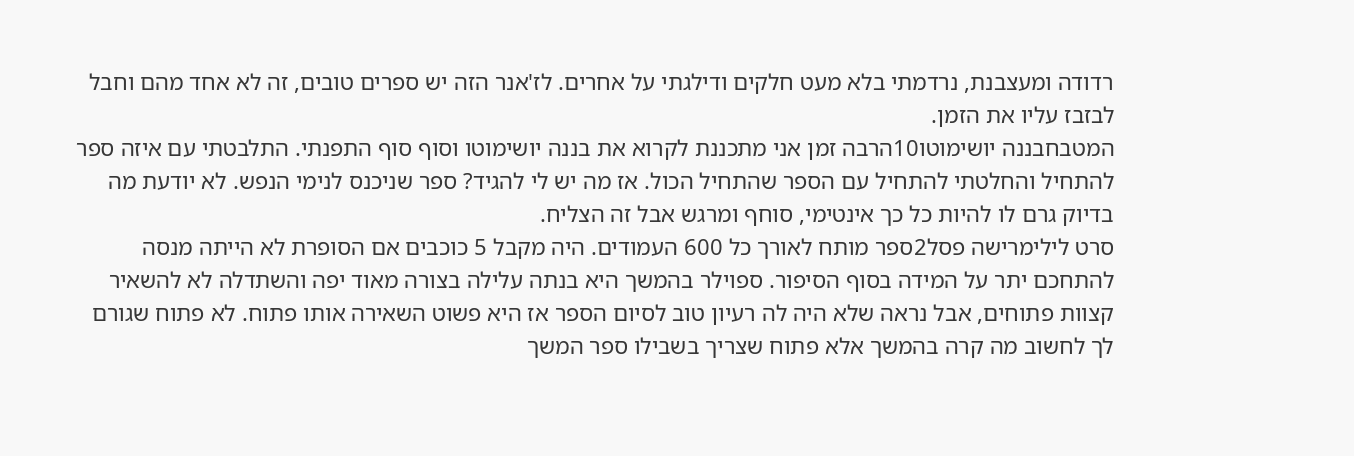רדודה ומעצבנת, נרדמתי בלא מעט חלקים ודילגתי על אחרים. לז'אנר הזה יש ספרים טובים, זה לא אחד מהם וחבל לבזבז עליו את הזמן.
המטבחבננה יושימוטו10הרבה זמן אני מתכננת לקרוא את בננה יושימוטו וסוף סוף התפנתי. התלבטתי עם איזה ספר להתחיל והחלטתי להתחיל עם הספר שהתחיל הכול. אז מה יש לי להגיד? ספר שניכנס לנימי הנפש. לא יודעת מה בדיוק גרם לו להיות כל כך אינטימי, סוחף ומרגש אבל זה הצליח.
סרט לילימרישה פסל2ספר מותח לאורך כל 600 העמודים. היה מקבל 5 כוכבים אם הסופרת לא הייתה מנסה להתחכם יתר על המידה בסוף הסיפור. ספוילר בהמשך היא בנתה עלילה בצורה מאוד יפה והשתדלה לא להשאיר קצוות פתוחים, אבל נראה שלא היה לה רעיון טוב לסיום הספר אז היא פשוט השאירה אותו פתוח. לא פתוח שגורם לך לחשוב מה קרה בהמשך אלא פתוח שצריך בשבילו ספר המשך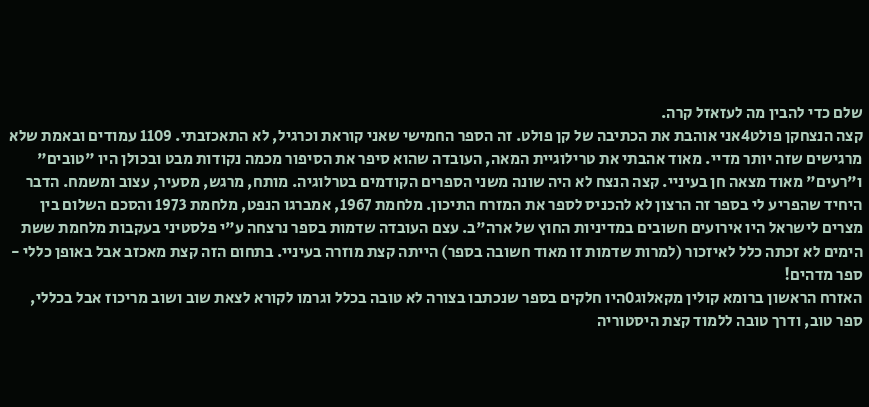שלם כדי להבין מה לעזאזל קרה.
קצה הנצחקן פולט4אני אוהבת את הכתיבה של קן פולט. זה הספר החמישי שאני קוראת וכרגיל, לא התאכזבתי. 1109 עמודים ובאמת שלא מרגישים שזה יותר מדיי. מאוד אהבתי את טרילוגיית המאה, העובדה שהוא סיפר את הסיפור מכמה נקודות מבט ובכולן היו "טובים" ו"רעים" מאוד מצאה חן בעיניי. קצה הנצח לא היה שונה משני הספרים הקודמים בטרלוגיה. מותח, מרגש, מסעיר, עצוב ומשמח. הדבר היחיד שהפריע לי בספר זה הרצון לא להכניס לספר את המזרח התיכון. מלחמת 1967, אמברגו הנפט, מלחמת 1973 והסכם השלום בין מצרים לישראל היו אירועים חשובים במדיניות החוץ של ארה"ב. עצם העובדה שדמות בספר נרצחה ע"י פלסטיני בעקבות מלחמת ששת הימים לא זכתה כלל לאיזכור (למרות שדמות זו מאוד חשובה בספר) הייתה קצת מוזרה בעיניי. בתחום הזה קצת מאכזב אבל באופן כללי - ספר מדהים!
האזרח הראשון ברומא קולין מקאלוג0היו חלקים בספר שנכתבו בצורה לא טובה בכלל וגרמו לקורא לצאת שוב ושוב מריכוז אבל בכללי, ספר טוב, ודרך טובה ללמוד קצת היסטוריה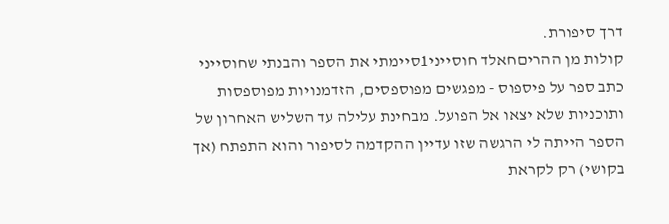דרך סיפורת.
קולות מן ההריםחאלד חוסייני1סיימתי את הספר והבנתי שחוסייני כתב ספר על פיספוס - מפגשים מפוספסים, הזדמנויות מפוספסות ותוכניות שלא יצאו אל הפועל. מבחינת עלילה עד השליש האחרון של הספר הייתה לי הרגשה שזו עדיין ההקדמה לסיפור והוא התפתח (אך בקושי) רק לקראת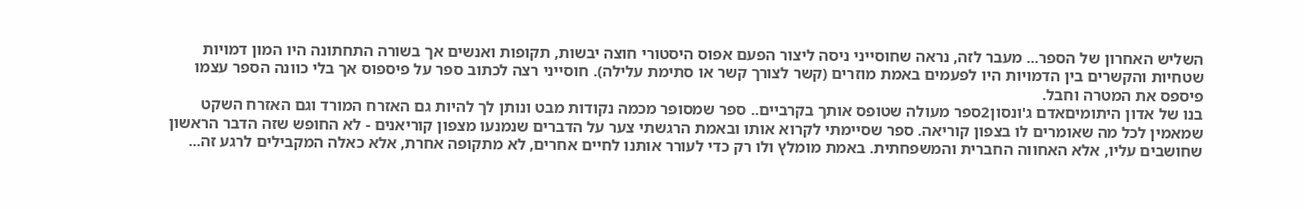השליש האחרון של הספר... מעבר לזה, נראה שחוסייני ניסה ליצור הפעם אפוס היסטורי חוצה יבשות, תקופות ואנשים אך בשורה התחתונה היו המון דמויות שטחיות והקשרים בין הדמויות היו לפעמים באמת מוזרים (קשר לצורך קשר או סתימת עלילה). חוסייני רצה לכתוב ספר על פיספוס אך בלי כוונה הספר עצמו פיספס את המטרה וחבל.
בנו של אדון היתומיםאדם ג'ונסון2ספר מעולה שטופס אותך בקרביים.. ספר שמסופר מכמה נקודות מבט ונותן לך להיות גם האזרח המורד וגם האזרח השקט שמאמין לכל מה שאומרים לו בצפון קוריאה. ספר שסיימתי לקרוא אותו ובאמת הרגשתי צער על הדברים שנמנעו מצפון קוריאנים - לא החופש שזה הדבר הראשון שחושבים עליו, אלא האחווה החברית והמשפחתית. באמת מומלץ ולו רק כדי לעורר אותנו לחיים אחרים, לא מתקופה אחרת, אלא כאלה המקבילים לרגע זה...